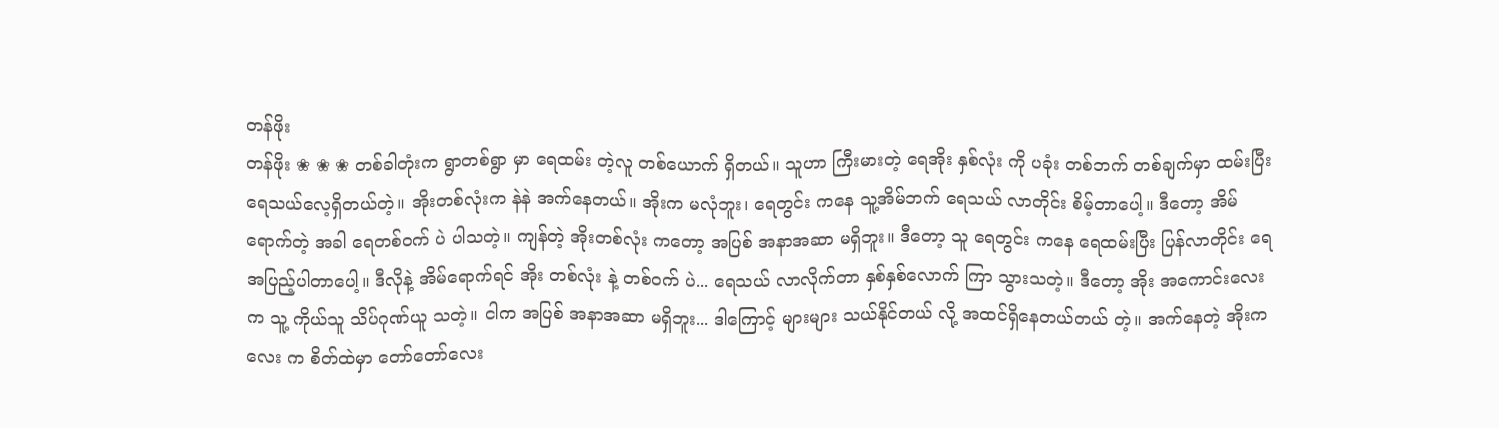တန်ဖိုး
တန်ဖိုး ❀ ❀ ❀ တစ်ခါတုံးက ရွာတစ်ရွာ မှာ ရေထမ်း တဲ့လူ တစ်ယောက် ရှိတယ်။ သူဟာ ကြီးမားတဲ့ ရေအိုး နှစ်လုံး ကို ပခုံး တစ်ဘက် တစ်ချက်မှာ ထမ်းပြီး ရေသယ်လေ့ရှိတယ်တဲ့။ အိုးတစ်လုံးက နဲနဲ အက်နေတယ်။ အိုးက မလုံဘူး၊ ရေတွင်း ကနေ သူ့အိမ်ဘက် ရေသယ် လာတိုင်း စိမ့်တာပေါ့။ ဒီတော့ အိမ်ရောက်တဲ့ အခါ ရေတစ်၀က် ပဲ ပါသတဲ့။ ကျန်တဲ့ အိုးတစ်လုံး ကတော့ အပြစ် အနာအဆာ မရှိဘူး။ ဒီတော့ သူ ရေတွင်း ကနေ ရေထမ်းပြီး ပြန်လာတိုင်း ရေအပြည့်ပါတာပေါ့။ ဒီလိုနဲ့ အိမ်ရောက်ရင် အိုး တစ်လုံး နဲ့ တစ်၀က် ပဲ... ရေသယ် လာလိုက်တာ နှစ်နှစ်လောက် ကြာ သွားသတဲ့။ ဒီတော့ အိုး အကောင်းလေး က သူ့ ကိုယ်သူ သိပ်ဂုဏ်ယူ သတဲ့။ ငါက အပြစ် အနာအဆာ မရှိဘူး... ဒါကြောင့် များများ သယ်နိုင်တယ် လို့ အထင်ရှိနေတယ်တယ် တဲ့။ အက်နေတဲ့ အိုးကလေး က စိတ်ထဲမှာ တော်တော်လေး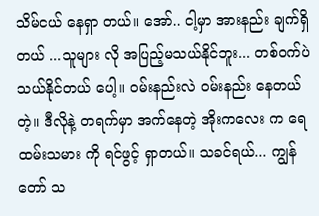သိမ်ငယ် နေရှာ တယ်။ အော်.. ငါ့မှာ အားနည်း ချက်ရှိတယ် ...သူများ လို အပြည့်မသယ်နိုင်ဘူး... တစ်၀က်ပဲ သယ်နိုင်တယ် ပေါ့။ ၀မ်းနည်းလဲ ၀မ်းနည်း နေတယ်တဲ့။ ဒီလိုနဲ့ တရက်မှာ အက်နေတဲ့ အိုးကလေး က ရေထမ်းသမား ကို ရင်ဖွင့် ရှာတယ်။ သခင်ရယ်... ကျွန်တော် သ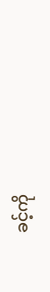ခင့်ကို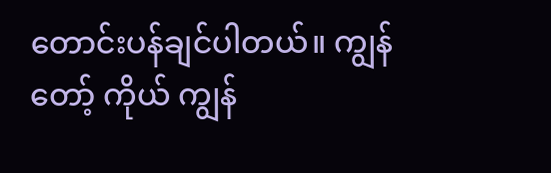တောင်းပန်ချင်ပါတယ်။ ကျွန်တော့် ကိုယ် ကျွန်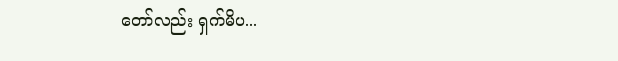တော်လည်း ရှက်မိပ...